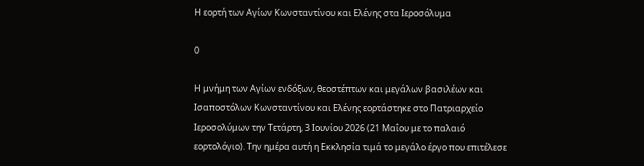Η εορτή των Αγίων Κωνσταντίνου και Ελένης στα Ιεροσόλυμα

0

Η μνήμη των Αγίων ενδόξων, θεοστέπτων και μεγάλων βασιλέων και Ισαποστόλων Κωνσταντίνου και Ελένης εορτάστηκε στο Πατριαρχείο Ιεροσολύμων την Τετάρτη, 3 Ιουνίου 2026 (21 Μαΐου με το παλαιό εορτολόγιο). Την ημέρα αυτή η Εκκλησία τιμά το μεγάλο έργο που επιτέλεσε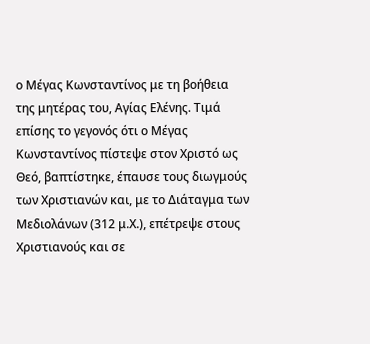ο Μέγας Κωνσταντίνος με τη βοήθεια της μητέρας του, Αγίας Ελένης. Τιμά επίσης το γεγονός ότι ο Μέγας Κωνσταντίνος πίστεψε στον Χριστό ως Θεό, βαπτίστηκε, έπαυσε τους διωγμούς των Χριστιανών και, με το Διάταγμα των Μεδιολάνων (312 μ.Χ.), επέτρεψε στους Χριστιανούς και σε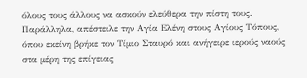όλους τους άλλους να ασκούν ελεύθερα την πίστη τους. Παράλληλα, απέστειλε την Αγία Ελένη στους Αγίους Τόπους, όπου εκείνη βρήκε τον Τίμιο Σταυρό και ανήγειρε ιερούς ναούς στα μέρη της επίγειας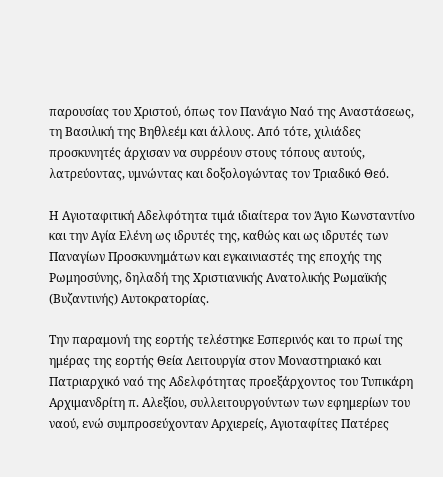παρουσίας του Χριστού, όπως τον Πανάγιο Ναό της Αναστάσεως, τη Βασιλική της Βηθλεέμ και άλλους. Από τότε, χιλιάδες προσκυνητές άρχισαν να συρρέουν στους τόπους αυτούς, λατρεύοντας, υμνώντας και δοξολογώντας τον Τριαδικό Θεό.

Η Αγιοταφιτική Αδελφότητα τιμά ιδιαίτερα τον Άγιο Κωνσταντίνο και την Αγία Ελένη ως ιδρυτές της, καθώς και ως ιδρυτές των Παναγίων Προσκυνημάτων και εγκαινιαστές της εποχής της Ρωμηοσύνης, δηλαδή της Χριστιανικής Ανατολικής Ρωμαϊκής (Βυζαντινής) Αυτοκρατορίας.

Την παραμονή της εορτής τελέστηκε Εσπερινός και το πρωί της ημέρας της εορτής Θεία Λειτουργία στον Μοναστηριακό και Πατριαρχικό ναό της Αδελφότητας προεξάρχοντος του Τυπικάρη Αρχιμανδρίτη π. Αλεξίου, συλλειτουργούντων των εφημερίων του ναού, ενώ συμπροσεύχονταν Αρχιερείς, Αγιοταφίτες Πατέρες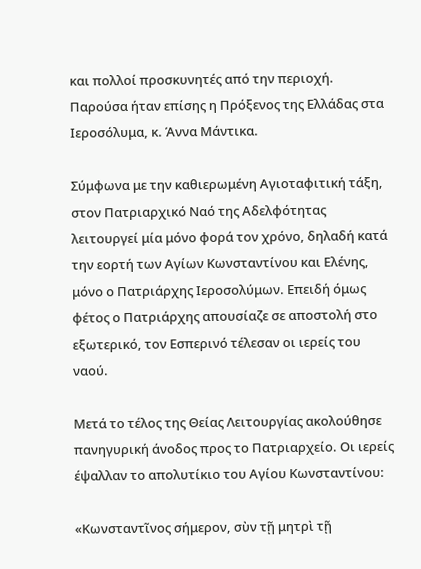και πολλοί προσκυνητές από την περιοχή. Παρούσα ήταν επίσης η Πρόξενος της Ελλάδας στα Ιεροσόλυμα, κ. Άννα Μάντικα.

Σύμφωνα με την καθιερωμένη Αγιοταφιτική τάξη, στον Πατριαρχικό Ναό της Αδελφότητας λειτουργεί μία μόνο φορά τον χρόνο, δηλαδή κατά την εορτή των Αγίων Κωνσταντίνου και Ελένης, μόνο ο Πατριάρχης Ιεροσολύμων. Επειδή όμως φέτος ο Πατριάρχης απουσίαζε σε αποστολή στο εξωτερικό, τον Εσπερινό τέλεσαν οι ιερείς του ναού.

Μετά το τέλος της Θείας Λειτουργίας ακολούθησε πανηγυρική άνοδος προς το Πατριαρχείο. Οι ιερείς έψαλλαν το απολυτίκιο του Αγίου Κωνσταντίνου:

«Κωνσταντῖνος σήμερον, σὺν τῇ μητρὶ τῇ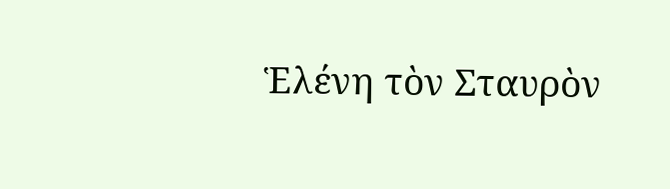Ἑλένη τὸν Σταυρὸν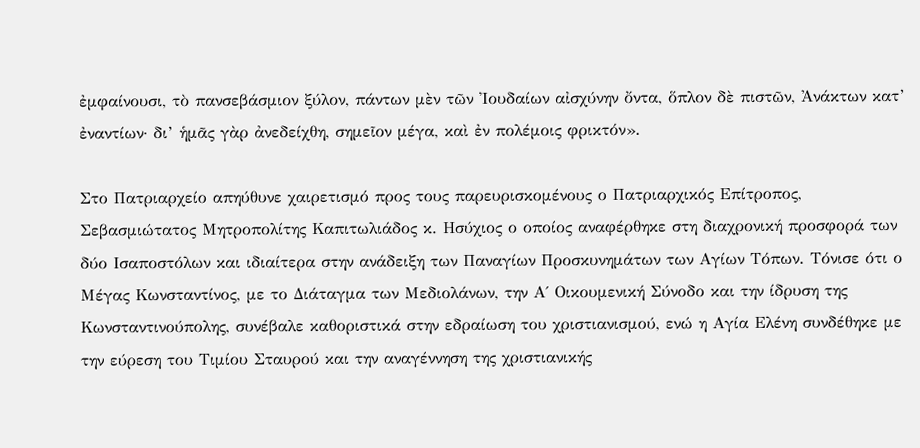ἐμφαίνουσι, τὸ πανσεβάσμιον ξύλον, πάντων μὲν τῶν Ἰουδαίων αἰσχύνην ὄντα, ὅπλον δὲ πιστῶν, Ἀνάκτων κατ’ ἐναντίων· δι’ ἡμᾶς γὰρ ἀνεδείχθη, σημεῖον μέγα, καὶ ἐν πολέμοις φρικτόν».

Στο Πατριαρχείο απηύθυνε χαιρετισμό προς τους παρευρισκομένους ο Πατριαρχικός Επίτροπος, Σεβασμιώτατος Μητροπολίτης Καπιτωλιάδος κ. Ησύχιος ο οποίος αναφέρθηκε στη διαχρονική προσφορά των δύο Ισαποστόλων και ιδιαίτερα στην ανάδειξη των Παναγίων Προσκυνημάτων των Αγίων Τόπων. Τόνισε ότι ο Μέγας Κωνσταντίνος, με το Διάταγμα των Μεδιολάνων, την Α΄ Οικουμενική Σύνοδο και την ίδρυση της Κωνσταντινούπολης, συνέβαλε καθοριστικά στην εδραίωση του χριστιανισμού, ενώ η Αγία Ελένη συνδέθηκε με την εύρεση του Τιμίου Σταυρού και την αναγέννηση της χριστιανικής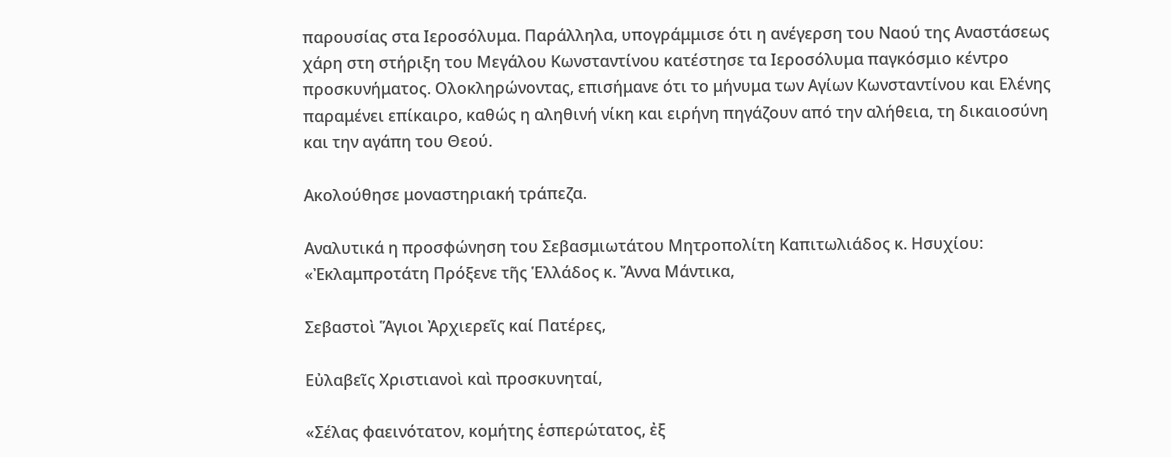παρουσίας στα Ιεροσόλυμα. Παράλληλα, υπογράμμισε ότι η ανέγερση του Ναού της Αναστάσεως χάρη στη στήριξη του Μεγάλου Κωνσταντίνου κατέστησε τα Ιεροσόλυμα παγκόσμιο κέντρο προσκυνήματος. Ολοκληρώνοντας, επισήμανε ότι το μήνυμα των Αγίων Κωνσταντίνου και Ελένης παραμένει επίκαιρο, καθώς η αληθινή νίκη και ειρήνη πηγάζουν από την αλήθεια, τη δικαιοσύνη και την αγάπη του Θεού.

Ακολούθησε μοναστηριακή τράπεζα.

Αναλυτικά η προσφώνηση του Σεβασμιωτάτου Μητροπολίτη Καπιτωλιάδος κ. Ησυχίου: «Ἐκλαμπροτάτη Πρόξενε τῆς Ἑλλάδος κ. Ἄννα Μάντικα,

Σεβαστοὶ Ἅγιοι Ἀρχιερεῖς καί Πατέρες,

Εὐλαβεῖς Χριστιανοὶ καὶ προσκυνηταί,

«Σέλας φαεινότατον, κομήτης ἑσπερώτατος, ἐξ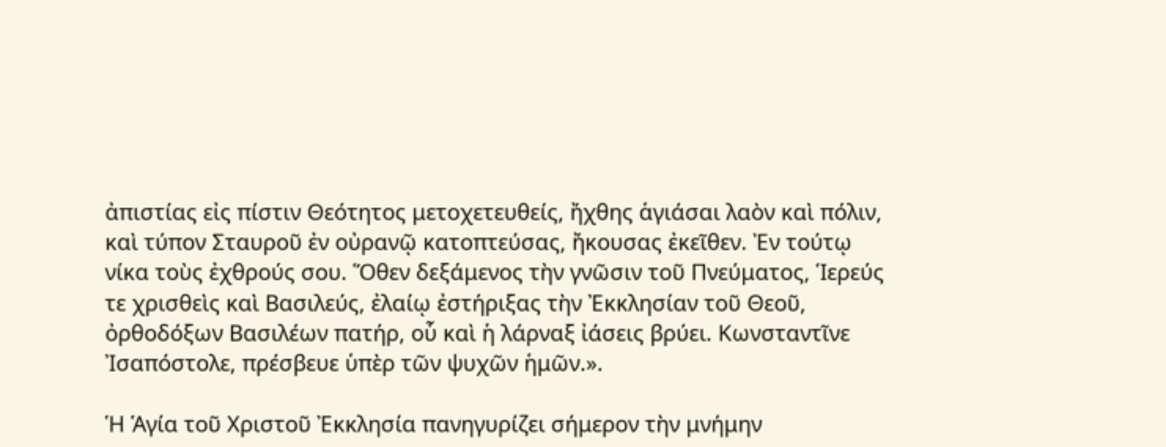ἀπιστίας εἰς πίστιν Θεότητος μετοχετευθείς, ἤχθης ἁγιάσαι λαὸν καὶ πόλιν, καὶ τύπον Σταυροῦ ἐν οὐρανῷ κατοπτεύσας, ἤκουσας ἐκεῖθεν. Ἐν τούτῳ νίκα τοὺς ἐχθρούς σου. Ὅθεν δεξάμενος τὴν γνῶσιν τοῦ Πνεύματος, Ἱερεύς τε χρισθεὶς καὶ Βασιλεύς, ἐλαίῳ ἐστήριξας τὴν Ἐκκλησίαν τοῦ Θεοῦ, ὀρθοδόξων Βασιλέων πατήρ, οὗ καὶ ἡ λάρναξ ἰάσεις βρύει. Κωνσταντῖνε Ἰσαπόστολε, πρέσβευε ὑπὲρ τῶν ψυχῶν ἡμῶν.».

Ἡ Ἁγία τοῦ Χριστοῦ Ἐκκλησία πανηγυρίζει σήμερον τὴν μνήμην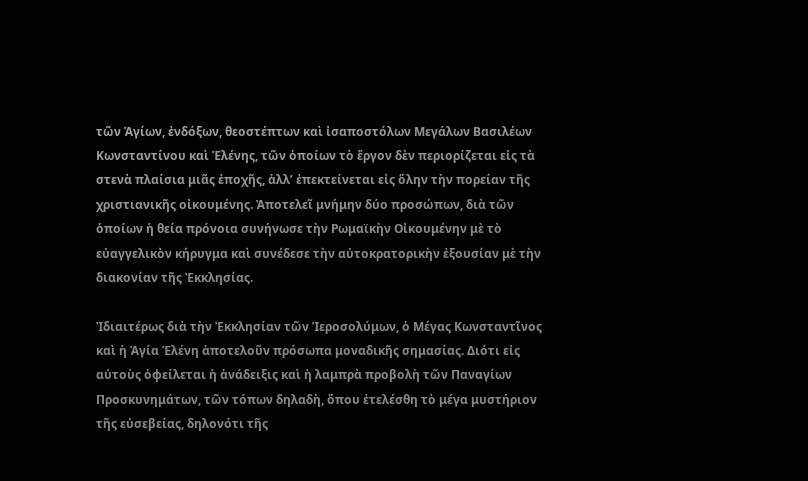τῶν Ἁγίων, ἐνδόξων, θεοστέπτων καὶ ἰσαποστόλων Μεγάλων Βασιλέων Κωνσταντίνου καὶ Ἑλένης, τῶν ὁποίων τὸ ἔργον δὲν περιορίζεται εἰς τὰ στενὰ πλαίσια μιᾶς ἐποχῆς, ἀλλ’ ἐπεκτείνεται εἰς ὅλην τὴν πορείαν τῆς χριστιανικῆς οἰκουμένης. Ἀποτελεῖ μνήμην δύο προσώπων, διὰ τῶν ὁποίων ἡ θεία πρόνοια συνήνωσε τὴν Ρωμαϊκὴν Οἰκουμένην μὲ τὸ εὐαγγελικὸν κήρυγμα καὶ συνέδεσε τὴν αὐτοκρατορικὴν ἐξουσίαν μὲ τὴν διακονίαν τῆς Ἐκκλησίας.

Ἰδιαιτέρως διὰ τὴν Ἐκκλησίαν τῶν Ἱεροσολύμων, ὁ Μέγας Κωνσταντῖνος καὶ ἡ Ἁγία Ἑλένη ἀποτελοῦν πρόσωπα μοναδικῆς σημασίας. Διότι εἰς αὐτοὺς ὀφείλεται ἡ ἀνάδειξις καὶ ἡ λαμπρὰ προβολὴ τῶν Παναγίων Προσκυνημάτων, τῶν τόπων δηλαδὴ, ὅπου ἐτελέσθη τὸ μέγα μυστήριον τῆς εὐσεβείας, δηλονότι τῆς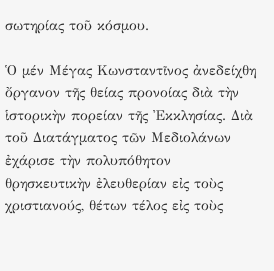σωτηρίας τοῦ κόσμου.

Ὁ μέν Μέγας Κωνσταντῖνος ἀνεδείχθη ὄργανον τῆς θείας προνοίας διὰ τὴν ἱστορικὴν πορείαν τῆς Ἐκκλησίας. Διὰ τοῦ Διατάγματος τῶν Μεδιολάνων ἐχάρισε τὴν πολυπόθητον θρησκευτικὴν ἐλευθερίαν εἰς τοὺς χριστιανούς, θέτων τέλος εἰς τοὺς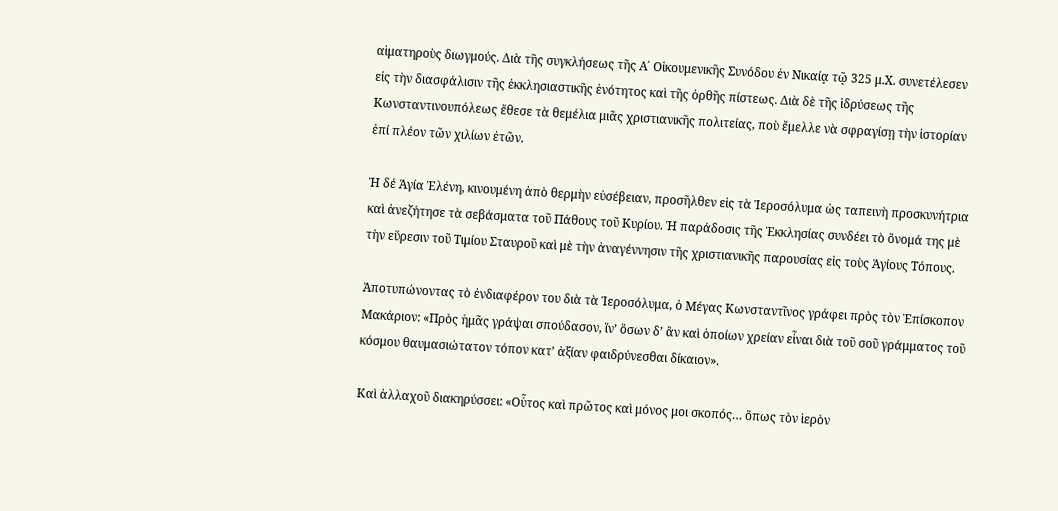αἱματηροὺς διωγμούς. Διὰ τῆς συγκλήσεως τῆς Α΄ Οἰκουμενικῆς Συνόδου ἐν Νικαίᾳ τῷ 325 μ.Χ. συνετέλεσεν εἰς τὴν διασφάλισιν τῆς ἐκκλησιαστικῆς ἑνότητος καὶ τῆς ὀρθῆς πίστεως. Διὰ δὲ τῆς ἱδρύσεως τῆς Κωνσταντινουπόλεως ἔθεσε τὰ θεμέλια μιᾶς χριστιανικῆς πολιτείας, ποὺ ἔμελλε νὰ σφραγίσῃ τὴν ἱστορίαν ἐπί πλέον τῶν χιλίων ἐτῶν.

Ἡ δέ Ἁγία Ἑλένη, κινουμένη ἀπὸ θερμὴν εὐσέβειαν, προσῆλθεν εἰς τὰ Ἱεροσόλυμα ὡς ταπεινὴ προσκυνήτρια καὶ ἀνεζήτησε τὰ σεβάσματα τοῦ Πάθους τοῦ Κυρίου. Ἡ παράδοσις τῆς Ἐκκλησίας συνδέει τὸ ὄνομά της μὲ τὴν εὕρεσιν τοῦ Τιμίου Σταυροῦ καὶ μὲ τὴν ἀναγέννησιν τῆς χριστιανικῆς παρουσίας εἰς τοὺς Ἁγίους Τόπους.

Ἀποτυπώνοντας τὸ ἐνδιαφέρον του διὰ τὰ Ἱεροσόλυμα, ὁ Μέγας Κωνσταντῖνος γράφει πρὸς τὸν Ἐπίσκοπον Μακάριον: «Πρὸς ἡμᾶς γράψαι σπούδασον, ἵν’ ὅσων δ’ ἂν καὶ ὁποίων χρείαν εἶναι διὰ τοῦ σοῦ γράμματος τοῦ κόσμου θαυμασιώτατον τόπον κατ’ ἀξίαν φαιδρύνεσθαι δίκαιον».

Καὶ ἀλλαχοῦ διακηρύσσει: «Οὗτος καὶ πρῶτος καὶ μόνος μοι σκοπός… ὅπως τὸν ἱερὸν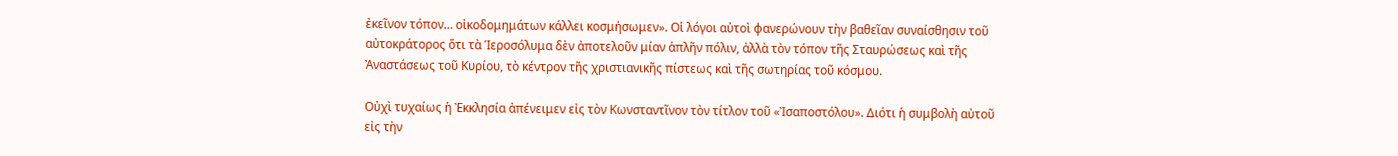ἐκεῖνον τόπον… οἰκοδομημάτων κάλλει κοσμήσωμεν». Οἱ λόγοι αὐτοὶ φανερώνουν τὴν βαθεῖαν συναίσθησιν τοῦ αὐτοκράτορος ὅτι τὰ Ἱεροσόλυμα δὲν ἀποτελοῦν μίαν ἁπλῆν πόλιν, ἀλλὰ τὸν τόπον τῆς Σταυρώσεως καὶ τῆς Ἀναστάσεως τοῦ Κυρίου, τὸ κέντρον τῆς χριστιανικῆς πίστεως καὶ τῆς σωτηρίας τοῦ κόσμου.

Οὐχὶ τυχαίως ἡ Ἐκκλησία ἀπένειμεν εἰς τὸν Κωνσταντῖνον τὸν τίτλον τοῦ «Ἰσαποστόλου». Διότι ἡ συμβολὴ αὐτοῦ εἰς τὴν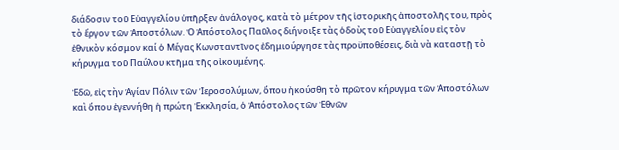διάδοσιν τοῦ Εὐαγγελίου ὑπῆρξεν ἀνάλογος, κατὰ τὸ μέτρον τῆς ἱστορικῆς ἀποστολῆς του, πρὸς τὸ ἔργον τῶν Ἀποστόλων. Ὁ Ἀπόστολος Παῦλος διήνοιξε τὰς ὁδοὺς τοῦ Εὐαγγελίου εἰς τὸν ἐθνικὸν κόσμον καί ὁ Μέγας Κωνσταντῖνος ἐδημιούργησε τὰς προϋποθέσεις, διὰ νὰ καταστῇ τὸ κήρυγμα τοῦ Παύλου κτῆμα τῆς οἰκουμένης.

Ἐδῶ, εἰς τὴν Ἁγίαν Πόλιν τῶν Ἱεροσολύμων, ὅπου ἠκούσθη τὸ πρῶτον κήρυγμα τῶν Ἀποστόλων καὶ ὅπου ἐγεννήθη ἡ πρώτη Ἐκκλησία, ὁ Ἀπόστολος τῶν Ἐθνῶν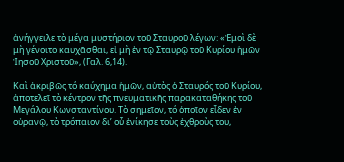ἀνήγγειλε τὸ μέγα μυστήριον τοῦ Σταυροῦ λέγων: «Ἐμοὶ δὲ μὴ γένοιτο καυχᾶσθαι, εἰ μὴ ἐν τῷ Σταυρῷ τοῦ Κυρίου ἡμῶν Ἰησοῦ Χριστοῦ», (Γαλ. 6,14).

Καὶ ἀκριβῶς τό καύχημα ἡμῶν, αὐτὸς ὁ Σταυρός τοῦ Κυρίου, ἀποτελεῖ τὸ κέντρον τῆς πνευματικῆς παρακαταθήκης τοῦ Μεγάλου Κωνσταντίνου. Τὸ σημεῖον, τό ὁποῖον εἶδεν ἐν οὐρανῷ, τὸ τρόπαιον δι’ οὗ ἐνίκησε τοὺς ἐχθροὺς του,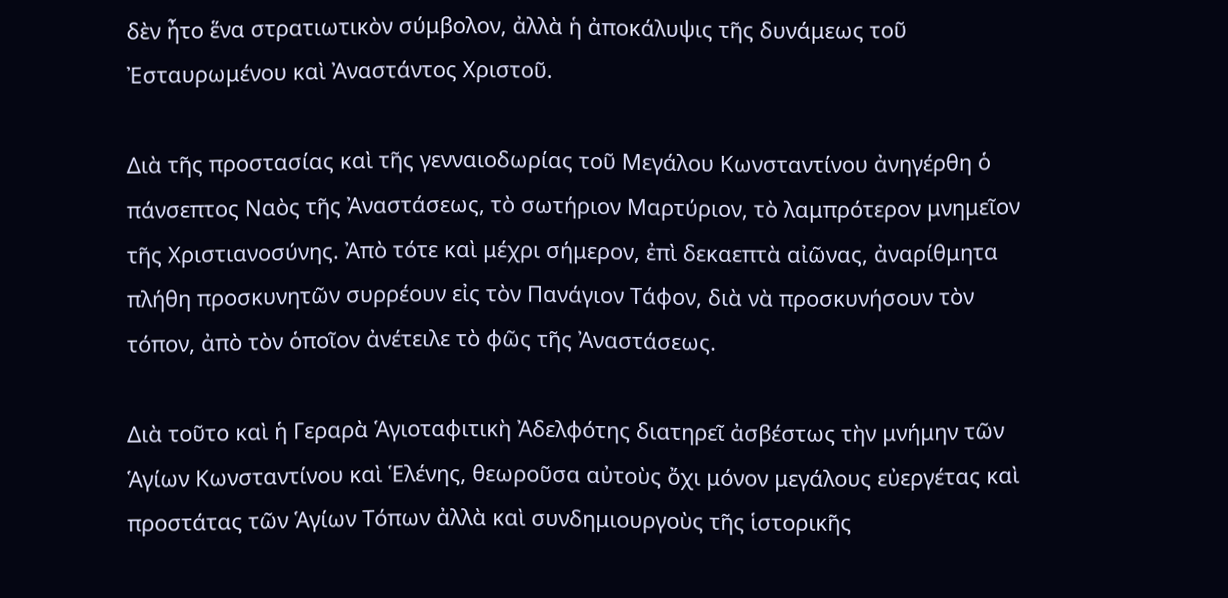δὲν ἦτο ἕνα στρατιωτικὸν σύμβολον, ἀλλὰ ἡ ἀποκάλυψις τῆς δυνάμεως τοῦ Ἐσταυρωμένου καὶ Ἀναστάντος Χριστοῦ.

Διὰ τῆς προστασίας καὶ τῆς γενναιοδωρίας τοῦ Μεγάλου Κωνσταντίνου ἀνηγέρθη ὁ πάνσεπτος Ναὸς τῆς Ἀναστάσεως, τὸ σωτήριον Μαρτύριον, τὸ λαμπρότερον μνημεῖον τῆς Χριστιανοσύνης. Ἀπὸ τότε καὶ μέχρι σήμερον, ἐπὶ δεκαεπτὰ αἰῶνας, ἀναρίθμητα πλήθη προσκυνητῶν συρρέουν εἰς τὸν Πανάγιον Τάφον, διὰ νὰ προσκυνήσουν τὸν τόπον, ἀπὸ τὸν ὁποῖον ἀνέτειλε τὸ φῶς τῆς Ἀναστάσεως.

Διὰ τοῦτο καὶ ἡ Γεραρὰ Ἁγιοταφιτικὴ Ἀδελφότης διατηρεῖ ἀσβέστως τὴν μνήμην τῶν Ἁγίων Κωνσταντίνου καὶ Ἑλένης, θεωροῦσα αὐτοὺς ὄχι μόνον μεγάλους εὐεργέτας καὶ προστάτας τῶν Ἁγίων Τόπων ἀλλὰ καὶ συνδημιουργοὺς τῆς ἱστορικῆς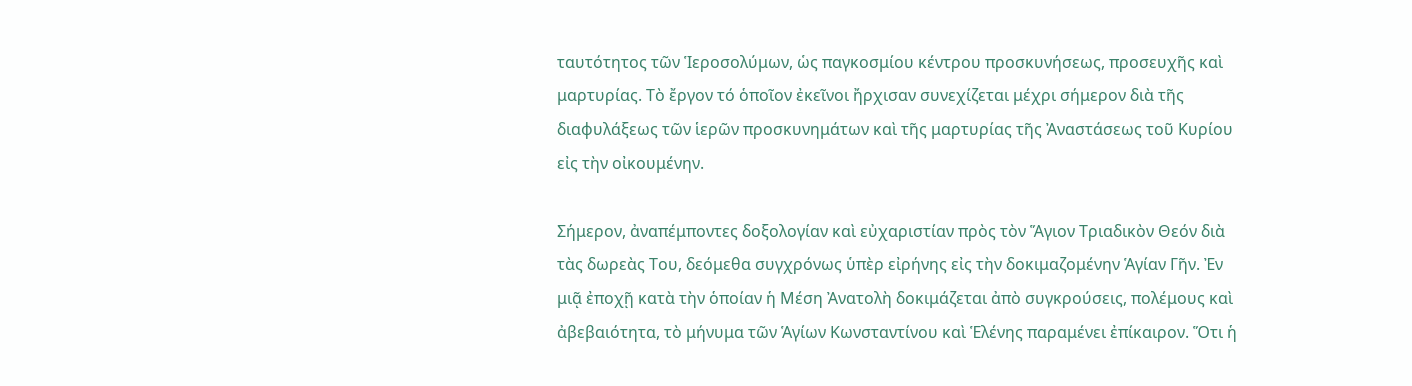ταυτότητος τῶν Ἱεροσολύμων, ὡς παγκοσμίου κέντρου προσκυνήσεως, προσευχῆς καὶ μαρτυρίας. Τὸ ἔργον τό ὁποῖον ἐκεῖνοι ἤρχισαν συνεχίζεται μέχρι σήμερον διὰ τῆς διαφυλάξεως τῶν ἱερῶν προσκυνημάτων καὶ τῆς μαρτυρίας τῆς Ἀναστάσεως τοῦ Κυρίου εἰς τὴν οἰκουμένην.

Σήμερον, ἀναπέμποντες δοξολογίαν καὶ εὐχαριστίαν πρὸς τὸν Ἅγιον Τριαδικὸν Θεόν διὰ τὰς δωρεὰς Του, δεόμεθα συγχρόνως ὑπὲρ εἰρήνης εἰς τὴν δοκιμαζομένην Ἁγίαν Γῆν. Ἐν μιᾷ ἐποχῇ κατὰ τὴν ὁποίαν ἡ Μέση Ἀνατολὴ δοκιμάζεται ἀπὸ συγκρούσεις, πολέμους καὶ ἀβεβαιότητα, τὸ μήνυμα τῶν Ἁγίων Κωνσταντίνου καὶ Ἑλένης παραμένει ἐπίκαιρον. Ὅτι ἡ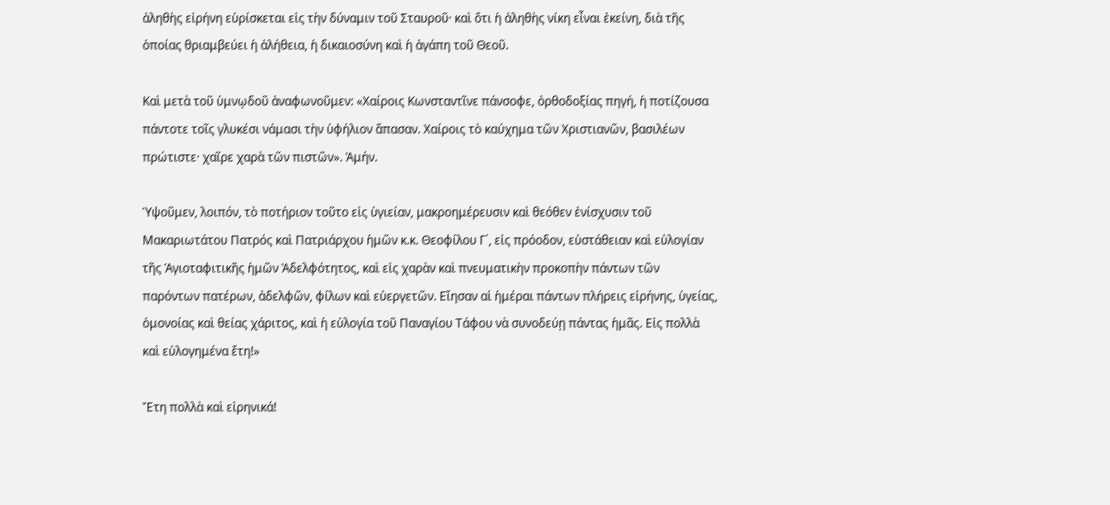ἀληθὴς εἰρήνη εὑρίσκεται εἰς τὴν δύναμιν τοῦ Σταυροῦ· καὶ ὅτι ἡ ἀληθὴς νίκη εἶναι ἐκείνη, διὰ τῆς ὁποίας θριαμβεύει ἡ ἀλήθεια, ἡ δικαιοσύνη καὶ ἡ ἀγάπη τοῦ Θεοῦ.

Καὶ μετὰ τοῦ ὑμνῳδοῦ ἀναφωνοῦμεν: «Χαίροις Κωνσταντῖνε πάνσοφε, ὀρθοδοξίας πηγή, ἡ ποτίζουσα πάντοτε τοῖς γλυκέσι νάμασι τὴν ὑφήλιον ἅπασαν. Χαίροις τὸ καύχημα τῶν Χριστιανῶν, βασιλέων πρώτιστε· χαῖρε χαρὰ τῶν πιστῶν». Ἀμήν.

Ὑψοῦμεν, λοιπόν, τὸ ποτήριον τοῦτο εἰς ὑγιείαν, μακροημέρευσιν καὶ θεόθεν ἐνίσχυσιν τοῦ Μακαριωτάτου Πατρός καὶ Πατριάρχου ἡμῶν κ.κ. Θεοφίλου Γ΄, εἰς πρόοδον, εὐστάθειαν καὶ εὐλογίαν τῆς Ἁγιοταφιτικῆς ἡμῶν Ἀδελφότητος, καὶ εἰς χαρὰν καὶ πνευματικὴν προκοπὴν πάντων τῶν παρόντων πατέρων, ἀδελφῶν, φίλων καὶ εὐεργετῶν. Εἴησαν αἱ ἡμέραι πάντων πλήρεις εἰρήνης, ὑγείας, ὁμονοίας καὶ θείας χάριτος, καὶ ἡ εὐλογία τοῦ Παναγίου Τάφου νὰ συνοδεύῃ πάντας ἡμᾶς. Εἰς πολλὰ καὶ εὐλογημένα ἔτη!»

Ἔτη πολλὰ καὶ εἰρηνικά!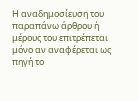H αναδημοσίευση του παραπάνω άρθρου ή μέρους του επιτρέπεται μόνο αν αναφέρεται ως πηγή το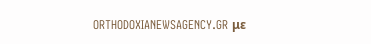ORTHODOXIANEWSAGENCY.GR με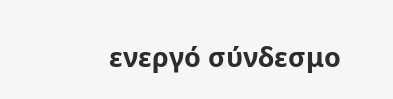ενεργό σύνδεσμο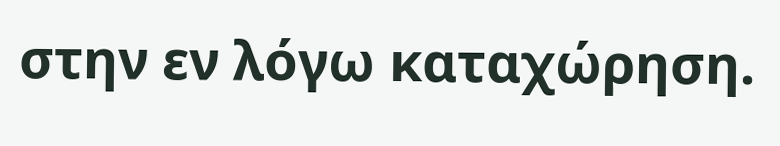στην εν λόγω καταχώρηση.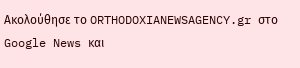Ακολούθησε το ORTHODOXIANEWSAGENCY.gr στο Google News και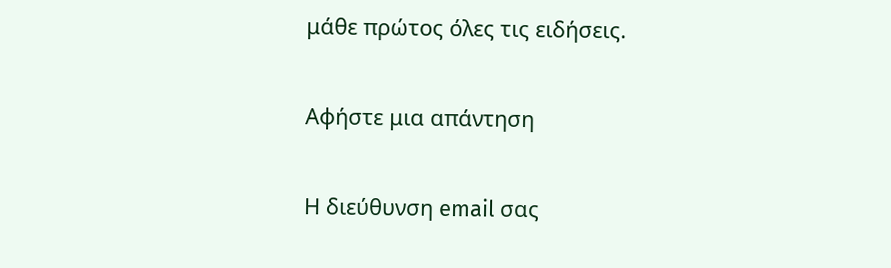μάθε πρώτος όλες τις ειδήσεις.

Αφήστε μια απάντηση

Η διεύθυνση email σας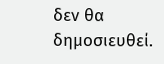δεν θα δημοσιευθεί.